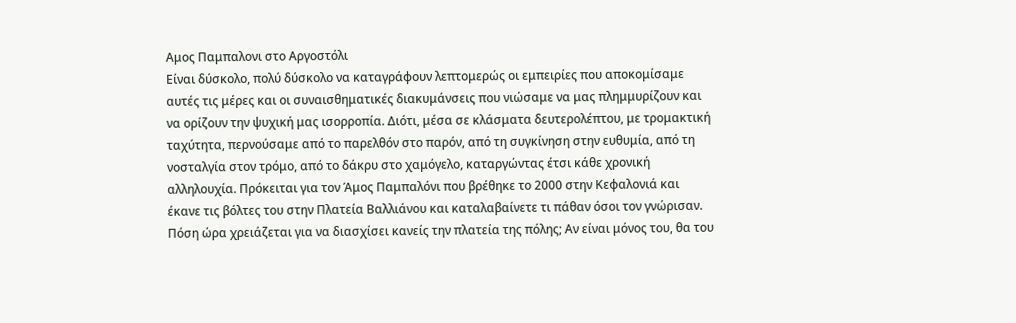Αμος Παμπαλονι στο Αργοστόλι
Είναι δύσκολο, πολύ δύσκολο να καταγράφουν λεπτομερώς οι εμπειρίες που αποκομίσαμε αυτές τις μέρες και οι συναισθηματικές διακυμάνσεις που νιώσαμε να μας πλημμυρίζουν και να ορίζουν την ψυχική μας ισορροπία. Διότι, μέσα σε κλάσματα δευτερολέπτου, με τρομακτική ταχύτητα, περνούσαμε από το παρελθόν στο παρόν, από τη συγκίνηση στην ευθυμία, από τη νοσταλγία στον τρόμο, από το δάκρυ στο χαμόγελο, καταργώντας έτσι κάθε χρονική αλληλουχία. Πρόκειται για τον Άμος Παμπαλόνι που βρέθηκε το 2000 στην Κεφαλονιά και έκανε τις βόλτες του στην Πλατεία Βαλλιάνου και καταλαβαίνετε τι πάθαν όσοι τον γνώρισαν. Πόση ώρα χρειάζεται για να διασχίσει κανείς την πλατεία της πόλης; Αν είναι μόνος του, θα του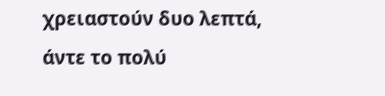χρειαστούν δυο λεπτά, άντε το πολύ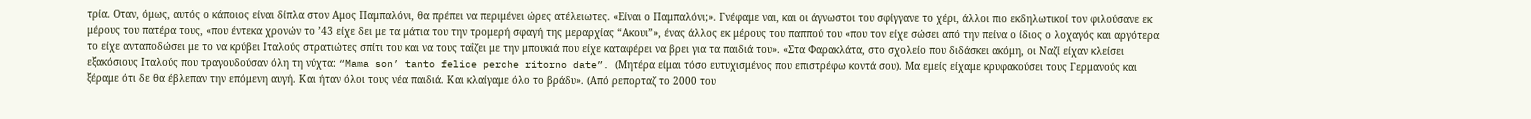τρία. Οταν, όμως, αυτός ο κάποιος είναι δίπλα στον Αμος Παμπαλόνι, θα πρέπει να περιμένει ώρες ατέλειωτες. «Είναι ο Παμπαλόνι;». Γνέφαμε ναι, και οι άγνωστοι του σφίγγανε το χέρι, άλλοι πιο εκδηλωτικοί τον φιλούσανε εκ μέρους του πατέρα τους, «που έντεκα χρονών το ’43 είχε δει με τα μάτια του την τρομερή σφαγή της μεραρχίας “Ακουι”», ένας άλλος εκ μέρους του παππού του «που τον είχε σώσει από την πείνα ο ίδιος ο λοχαγός και αργότερα το είχε ανταποδώσει με το να κρύβει Ιταλούς στρατιώτες σπίτι του και να τους ταΐζει με την μπουκιά που είχε καταφέρει να βρει για τα παιδιά του». «Στα Φαρακλάτα, στο σχολείο που διδάσκει ακόμη, οι Ναζί είχαν κλείσει εξακόσιους Ιταλούς που τραγουδούσαν όλη τη νύχτα: “Mama son’ tanto felice perche ritorno date”. (Μητέρα είμαι τόσο ευτυχισμένος που επιστρέφω κοντά σου). Μα εμείς είχαμε κρυφακούσει τους Γερμανούς και ξέραμε ότι δε θα έβλεπαν την επόμενη αυγή. Και ήταν όλοι τους νέα παιδιά. Και κλαίγαμε όλο το βράδυ». (Από ρεπορταζ το 2000 του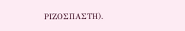ΡΙΖΟΣΠΑΣΤΗ).